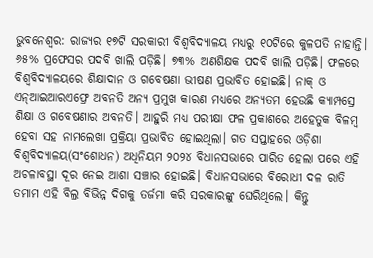ଭୁବନେଶ୍ବର: ରାଜ୍ୟର ୧୭ଟି ସରକାରୀ ବିଶ୍ବବିଦ୍ୟାଳୟ ମଧ୍ୟରୁ ୧୦ଟିରେ କୁଳପତି ନାହାନ୍ତି। ୬୫% ପ୍ରଫେସର ପଦବି ଖାଲି ପଡ଼ିଛି। ୭୩% ଅଣଶିକ୍ଷକ ପଦବି ଖାଲି ପଡ଼ିଛି। ଫଳରେ ବିଶ୍ବବିଦ୍ୟାଳୟରେ ଶିକ୍ଷାଦାନ ଓ ଗବେଷଣା ଭୀଷଣ ପ୍ରଭାବିତ ହୋଇଛି। ନାକ୍ ଓ ଏନ୍ଆଇଆରଏଫ୍ରେ ଅବନତି ଅନ୍ୟ ପ୍ରମୁଖ କାରଣ ମଧ୍ୟରେ ଅନ୍ୟତମ ହେଉଛି କ୍ୟାମ୍ପସ୍ରେ ଶିକ୍ଷା ଓ ଗବେଷଣାର ଅବନତି। ଆହୁରି ମଧ୍ୟ ପରୀକ୍ଷା ଫଳ ପ୍ରକାଶରେ ଅହେତୁକ ବିଳମ୍ବ ହେବା ସହ ନାମଲେଖା ପ୍ରକ୍ରିୟା ପ୍ରଭାବିତ ହୋଇଥିଲା। ଗତ ସପ୍ତାହରେ ଓଡ଼ିଶା ବିଶ୍ବବିଦ୍ୟାଳୟ(ସଂଶୋଧନ) ଅଧିନିୟମ ୨୦୨୪ ବିଧାନସଭାରେ ପାରିତ ହେଲା ପରେ ଏହି ଅଚଳାବସ୍ଥା ଦୂର ନେଇ ଆଶା ସଞ୍ଚାର ହୋଇଛି। ବିଧାନସଭାରେ ବିରୋଧୀ ଦଳ ରାତି ତମାମ ଏହି ବିଲ୍ର ବିଭିନ୍ନ ଦିଗକୁ ତର୍ଜମା କରି ସରକାରଙ୍କୁ ଘେରିଥିଲେ। କିନ୍ତୁ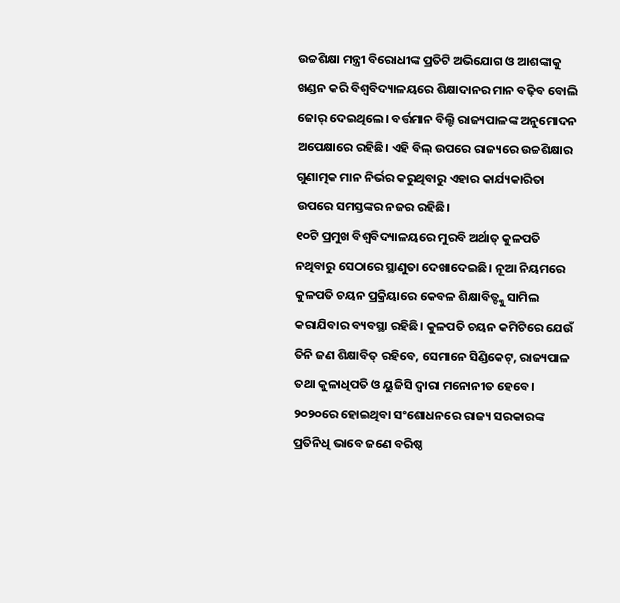ଉଚ୍ଚଶିକ୍ଷା ମନ୍ତ୍ରୀ ବିରୋଧୀଙ୍କ ପ୍ରତିଟି ଅଭିଯୋଗ ଓ ଆଶଙ୍କାକୁ ଖଣ୍ଡନ କରି ବିଶ୍ବବିଦ୍ୟାଳୟରେ ଶିକ୍ଷାଦାନର ମାନ ବଢ଼ିବ ବୋଲି ଜୋର୍ ଦେଇଥିଲେ। ବର୍ତ୍ତମାନ ବିଲ୍ଟି ରାଜ୍ୟପାଳଙ୍କ ଅନୁମୋଦନ ଅପେକ୍ଷାରେ ରହିଛି। ଏହି ବିଲ୍ ଉପରେ ରାଜ୍ୟରେ ଉଚ୍ଚଶିକ୍ଷାର ଗୁଣାତ୍ମକ ମାନ ନିର୍ଭର କରୁଥିବାରୁ ଏହାର କାର୍ଯ୍ୟକାରିତା ଉପରେ ସମସ୍ତଙ୍କର ନଜର ରହିଛି।
୧୦ଟି ପ୍ରମୁଖ ବିଶ୍ବବିଦ୍ୟାଳୟରେ ମୁରବି ଅର୍ଥାତ୍ କୁଳପତି ନଥିବାରୁ ସେଠାରେ ସ୍ଥାଣୁତା ଦେଖାଦେଇଛି। ନୂଆ ନିୟମରେ କୁଳପତି ଚୟନ ପ୍ରକ୍ରିୟାରେ କେବଳ ଶିକ୍ଷାବିତ୍ଙ୍କୁ ସାମିଲ କରାଯିବାର ବ୍ୟବସ୍ଥା ରହିଛି। କୁଳପତି ଚୟନ କମିଟିରେ ଯେଉଁ ତିନି ଜଣ ଶିକ୍ଷାବିତ୍ ରହିବେ, ସେମାନେ ସିଣ୍ଡିକେଟ୍, ରାଜ୍ୟପାଳ ତଥା କୁଳାଧିପତି ଓ ୟୁଜିସି ଦ୍ବାରା ମନୋନୀତ ହେବେ। ୨୦୨୦ରେ ହୋଇଥିବା ସଂଶୋଧନରେ ରାଜ୍ୟ ସରକାରଙ୍କ ପ୍ରତିନିଧି ଭାବେ ଜଣେ ବରିଷ୍ଠ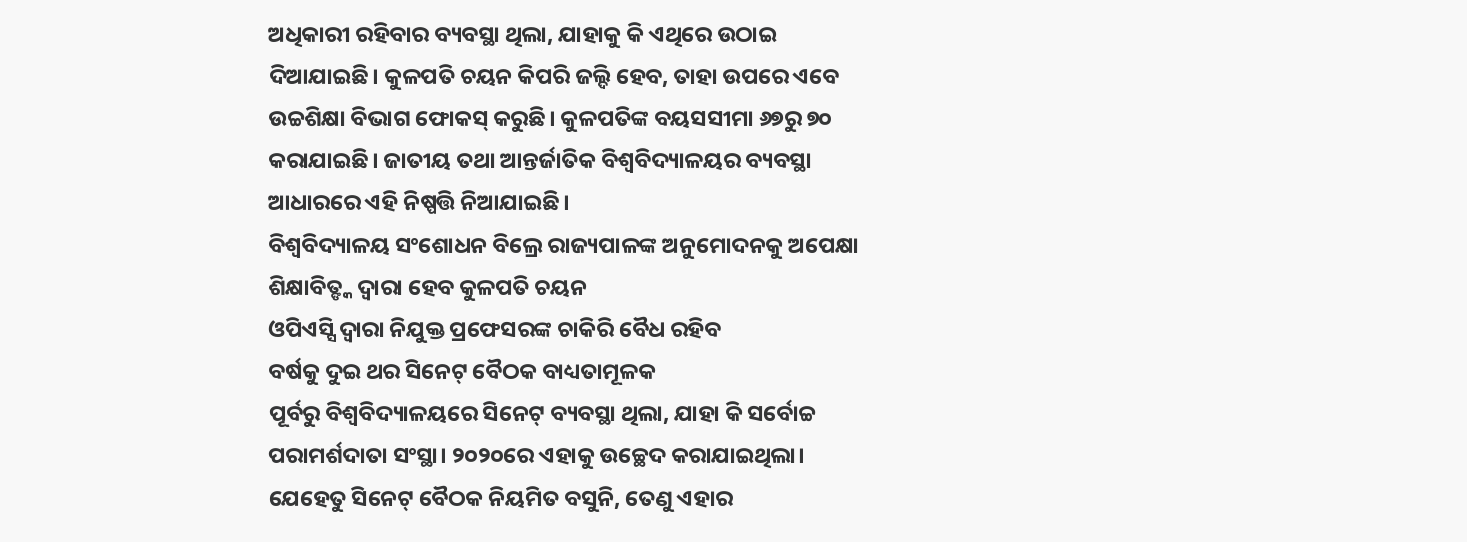ଅଧିକାରୀ ରହିବାର ବ୍ୟବସ୍ଥା ଥିଲା, ଯାହାକୁ କି ଏଥିରେ ଉଠାଇ ଦିଆଯାଇଛି। କୁଳପତି ଚୟନ କିପରି ଜଲ୍ଦି ହେବ, ତାହା ଉପରେ ଏବେ ଉଚ୍ଚଶିକ୍ଷା ବିଭାଗ ଫୋକସ୍ କରୁଛି। କୁଳପତିଙ୍କ ବୟସସୀମା ୬୭ରୁ ୭୦ କରାଯାଇଛି। ଜାତୀୟ ତଥା ଆନ୍ତର୍ଜାତିକ ବିଶ୍ବବିଦ୍ୟାଳୟର ବ୍ୟବସ୍ଥା ଆଧାରରେ ଏହି ନିଷ୍ପତ୍ତି ନିଆଯାଇଛି।
ବିଶ୍ବବିଦ୍ୟାଳୟ ସଂଶୋଧନ ବିଲ୍ରେ ରାଜ୍ୟପାଳଙ୍କ ଅନୁମୋଦନକୁ ଅପେକ୍ଷା
ଶିକ୍ଷାବିତ୍ଙ୍କ ଦ୍ବାରା ହେବ କୁଳପତି ଚୟନ
ଓପିଏସ୍ସି ଦ୍ବାରା ନିଯୁକ୍ତ ପ୍ରଫେସରଙ୍କ ଚାକିରି ବୈଧ ରହିବ
ବର୍ଷକୁ ଦୁଇ ଥର ସିନେଟ୍ ବୈଠକ ବାଧ୍ୟତାମୂଳକ
ପୂର୍ବରୁ ବିଶ୍ବବିଦ୍ୟାଳୟରେ ସିନେଟ୍ ବ୍ୟବସ୍ଥା ଥିଲା, ଯାହା କି ସର୍ବୋଚ୍ଚ ପରାମର୍ଶଦାତା ସଂସ୍ଥା। ୨୦୨୦ରେ ଏହାକୁ ଉଚ୍ଛେଦ କରାଯାଇଥିଲା। ଯେହେତୁ ସିନେଟ୍ ବୈଠକ ନିୟମିତ ବସୁନି, ତେଣୁ ଏହାର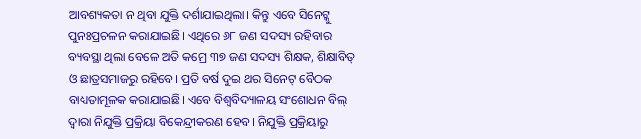ଆବଶ୍ୟକତା ନ ଥିବା ଯୁକ୍ତି ଦର୍ଶାଯାଇଥିଲା। କିନ୍ତୁ ଏବେ ସିନେଟ୍କୁ ପୁନଃପ୍ରଚଳନ କରାଯାଇଛି। ଏଥିରେ ୬୮ ଜଣ ସଦସ୍ୟ ରହିବାର ବ୍ୟବସ୍ଥା ଥିଲା ବେଳେ ଅତି କମ୍ରେ ୩୭ ଜଣ ସଦସ୍ୟ ଶିକ୍ଷକ, ଶିକ୍ଷାବିତ୍ ଓ ଛାତ୍ରସମାଜରୁ ରହିବେ। ପ୍ରତି ବର୍ଷ ଦୁଇ ଥର ସିନେଟ୍ ବୈଠକ ବାଧ୍ୟତାମୂଳକ କରାଯାଇଛି। ଏବେ ବିଶ୍ବବିଦ୍ୟାଳୟ ସଂଶୋଧନ ବିଲ୍ ଦ୍ବାରା ନିଯୁକ୍ତି ପ୍ରକ୍ରିୟା ବିକେନ୍ଦ୍ରୀକରଣ ହେବ। ନିଯୁକ୍ତି ପ୍ରକ୍ରିୟାରୁ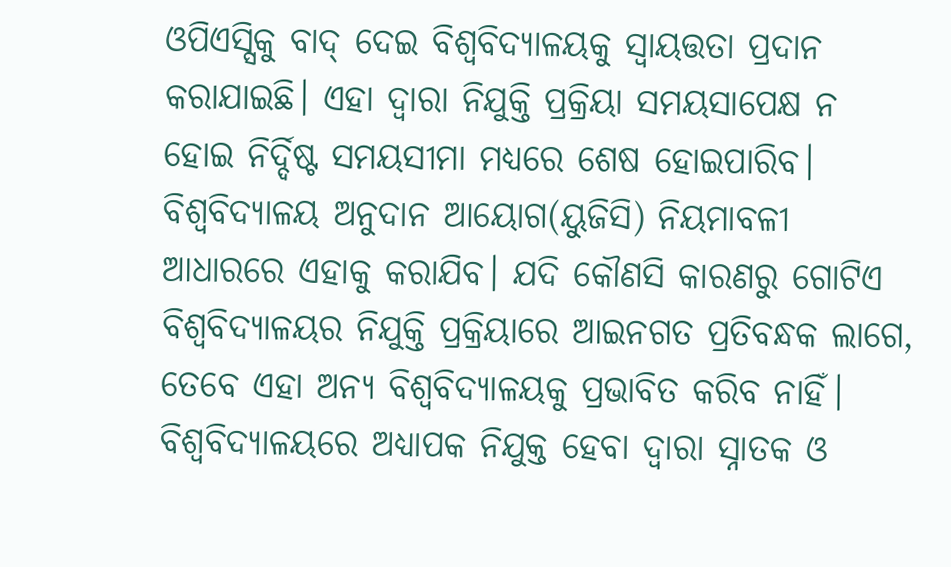ଓପିଏସ୍ସିକୁ ବାଦ୍ ଦେଇ ବିଶ୍ବବିଦ୍ୟାଳୟକୁ ସ୍ବାୟତ୍ତତା ପ୍ରଦାନ କରାଯାଇଛି। ଏହା ଦ୍ବାରା ନିଯୁକ୍ତି ପ୍ରକ୍ରିୟା ସମୟସାପେକ୍ଷ ନ ହୋଇ ନିର୍ଦ୍ଦିଷ୍ଟ ସମୟସୀମା ମଧ୍ୟରେ ଶେଷ ହୋଇପାରିବ। ବିଶ୍ବବିଦ୍ୟାଳୟ ଅନୁଦାନ ଆୟୋଗ(ୟୁଜିସି) ନିୟମାବଳୀ ଆଧାରରେ ଏହାକୁ କରାଯିବ। ଯଦି କୌଣସି କାରଣରୁ ଗୋଟିଏ ବିଶ୍ବବିଦ୍ୟାଳୟର ନିଯୁକ୍ତି ପ୍ରକ୍ରିୟାରେ ଆଇନଗତ ପ୍ରତିବନ୍ଧକ ଲାଗେ, ତେବେ ଏହା ଅନ୍ୟ ବିଶ୍ବବିଦ୍ୟାଳୟକୁ ପ୍ରଭାବିତ କରିବ ନାହିଁ। ବିଶ୍ୱବିଦ୍ୟାଳୟରେ ଅଧ୍ୟାପକ ନିଯୁକ୍ତ ହେବା ଦ୍ୱାରା ସ୍ନାତକ ଓ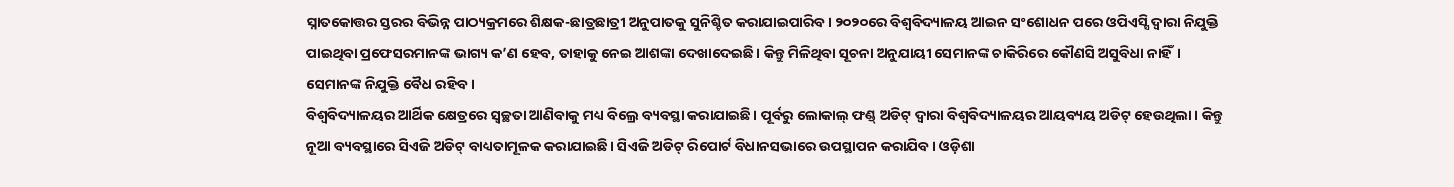ସ୍ନାତକୋତ୍ତର ସ୍ତରର ବିଭିନ୍ନ ପାଠ୍ୟକ୍ରମରେ ଶିକ୍ଷକ-ଛାତ୍ରଛାତ୍ରୀ ଅନୁପାତକୁ ସୁନିଶ୍ଚିତ କରାଯାଇପାରିବ। ୨୦୨୦ରେ ବିଶ୍ବବିଦ୍ୟାଳୟ ଆଇନ ସଂଶୋଧନ ପରେ ଓପିଏସ୍ସି ଦ୍ବାରା ନିଯୁକ୍ତି ପାଇଥିବା ପ୍ରଫେସରମାନଙ୍କ ଭାଗ୍ୟ କ’ଣ ହେବ, ତାହାକୁ ନେଇ ଆଶଙ୍କା ଦେଖାଦେଇଛି। କିନ୍ତୁ ମିଳିଥିବା ସୂଚନା ଅନୁଯାୟୀ ସେମାନଙ୍କ ଚାକିରିରେ କୌଣସି ଅସୁବିଧା ନାହିଁ। ସେମାନଙ୍କ ନିଯୁକ୍ତି ବୈଧ ରହିବ।
ବିଶ୍ବବିଦ୍ୟାଳୟର ଆର୍ଥିକ କ୍ଷେତ୍ରରେ ସ୍ବଚ୍ଛତା ଆଣିବାକୁ ମଧ୍ୟ ବିଲ୍ରେ ବ୍ୟବସ୍ଥା କରାଯାଇଛି। ପୂର୍ବରୁ ଲୋକାଲ୍ ଫଣ୍ଡ୍ ଅଡିଟ୍ ଦ୍ବାରା ବିଶ୍ବବିଦ୍ୟାଳୟର ଆୟବ୍ୟୟ ଅଡିଟ୍ ହେଉଥିଲା। କିନ୍ତୁ ନୂଆ ବ୍ୟବସ୍ଥାରେ ସିଏଜି ଅଡିଟ୍ ବାଧ୍ୟତାମୂଳକ କରାଯାଇଛି। ସିଏଜି ଅଡିଟ୍ ରିପୋର୍ଟ ବିଧାନସଭାରେ ଉପସ୍ଥାପନ କରାଯିବ। ଓଡ଼ିଶା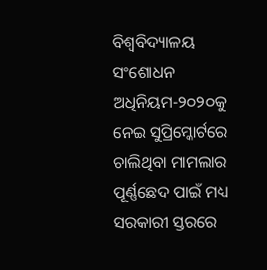ବିଶ୍ୱବିଦ୍ୟାଳୟ ସଂଶୋଧନ ଅଧିନିୟମ-୨୦୨୦କୁ ନେଇ ସୁପ୍ରିମ୍କୋର୍ଟରେ ଚାଲିଥିବା ମାମଲାର ପୂର୍ଣ୍ଣଛେଦ ପାଇଁ ମଧ୍ୟ ସରକାରୀ ସ୍ତରରେ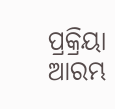ପ୍ରକ୍ରିୟା ଆରମ୍ଭ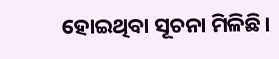ହୋଇଥିବା ସୂଚନା ମିଳିଛି।